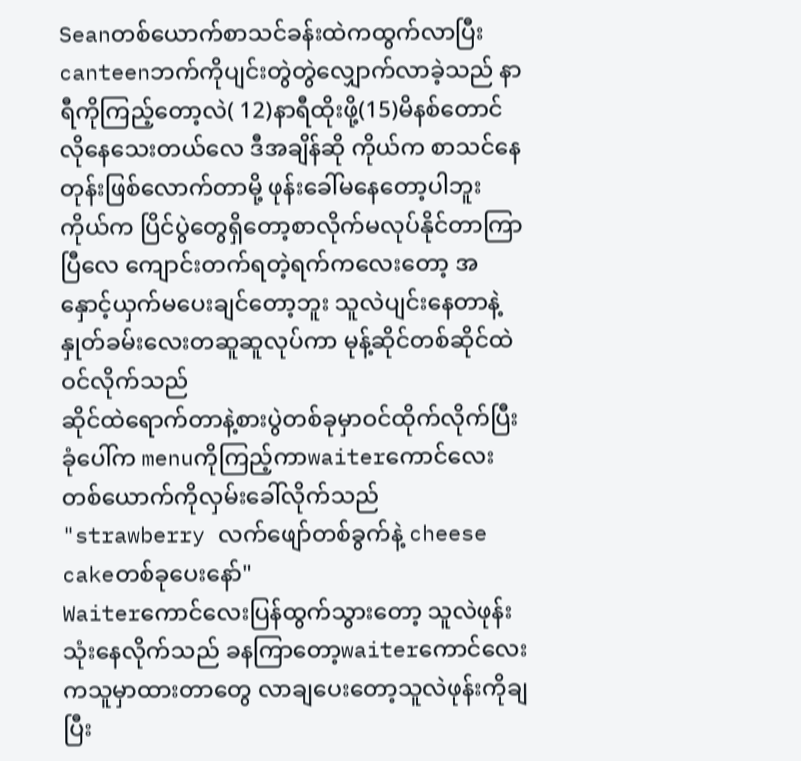Seanတစ်ယောက်စာသင်ခန်းထဲကထွက်လာပြီး canteenဘက်ကိုပျင်းတွဲတွဲလျှောက်လာခဲ့သည် နာရီကိုကြည့်တော့လဲ( 12)နာရီထိုးဖို့(15)မိနစ်တောင်လိုနေသေးတယ်လေ ဒီအချိန်ဆို ကိုယ်က စာသင်နေတုန်းဖြစ်လောက်တာမို့ ဖုန်းခေါ်မနေတော့ပါဘူး ကိုယ်က ပြိင်ပွဲတွေရှိတော့စာလိုက်မလုပ်နိုင်တာကြာပြီလေ ကျောင်းတက်ရတဲ့ရက်ကလေးတော့ အနှောင့်ယှက်မပေးချင်တော့ဘူး သူလဲပျင်းနေတာနဲ့နှုတ်ခမ်းလေးတဆူဆူလုပ်ကာ မုန့်ဆိုင်တစ်ဆိုင်ထဲဝင်လိုက်သည်
ဆိုင်ထဲရောက်တာနဲ့စားပွဲတစ်ခုမှာဝင်ထိုက်လိုက်ပြီးခုံပေါ်က menuကိုကြည့်ကာwaiterကောင်လေးတစ်ယောက်ကိုလှမ်းခေါ်လိုက်သည်
"strawberry လက်ဖျော်တစ်ခွက်နဲ့ cheese cakeတစ်ခုပေးနော်"
Waiterကောင်လေးပြန်ထွက်သွားတော့ သူလဲဖုန်းသုံးနေလိုက်သည် ခနကြာတော့waiterကောင်လေး ကသူမှာထားတာတွေ လာချပေးတော့သူလဲဖုန်းကိုချပြီး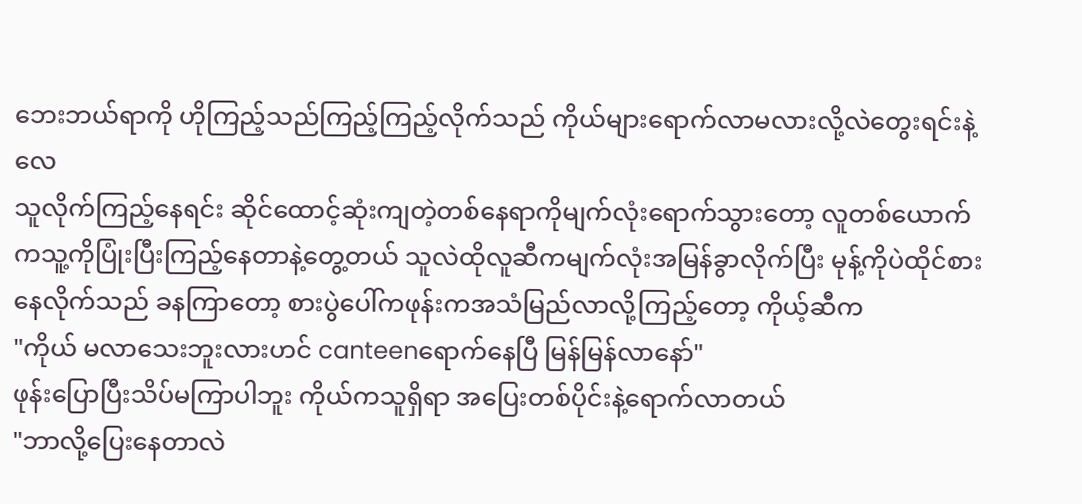ဘေးဘယ်ရာကို ဟိုကြည့်သည်ကြည့်ကြည့်လိုက်သည် ကိုယ်များရောက်လာမလားလို့လဲတွေးရင်းနဲ့လေ
သူလိုက်ကြည့်နေရင်း ဆိုင်ထောင့်ဆုံးကျတဲ့တစ်နေရာကိုမျက်လုံးရောက်သွားတော့ လူတစ်ယောက်ကသူ့ကိုပြုံးပြီးကြည့်နေတာနဲ့တွေ့တယ် သူလဲထိုလူဆီကမျက်လုံးအမြန်ခွာလိုက်ပြီး မုန့်ကိုပဲထိုင်စားနေလိုက်သည် ခနကြာတော့ စားပွဲပေါ်ကဖုန်းကအသံမြည်လာလို့ကြည့်တော့ ကိုယ့်ဆီက
"ကိုယ် မလာသေးဘူးလားဟင် canteenရောက်နေပြီ မြန်မြန်လာနော်"
ဖုန်းပြောပြီးသိပ်မကြာပါဘူး ကိုယ်ကသူရှိရာ အပြေးတစ်ပိုင်းနဲ့ရောက်လာတယ်
"ဘာလို့ပြေးနေတာလဲ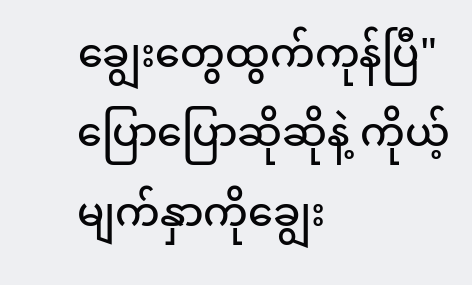ချွေးတွေထွက်ကုန်ပြီ"
ပြောပြောဆိုဆိုနဲ့ ကိုယ့်မျက်နှာကိုချွေး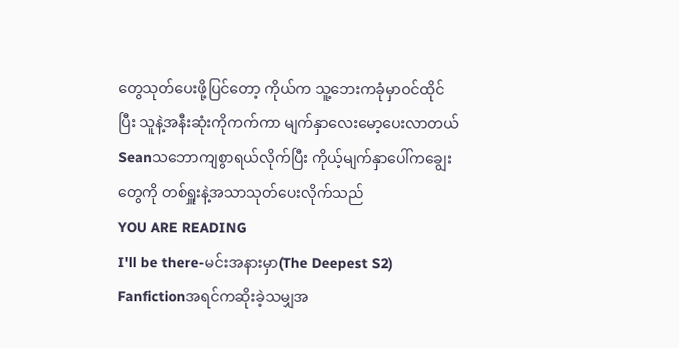တွေသုတ်ပေးဖို့ပြင်တော့ ကိုယ်က သူ့ဘေးကခုံမှာဝင်ထိုင်ပြီး သူနဲ့အနီးဆုံးကိုကက်ကာ မျက်နှာလေးမော့ပေးလာတယ်
Seanသဘောကျစွာရယ်လိုက်ပြီး ကိုယ့်မျက်နှာပေါ်ကချွေးတွေကို တစ်ရှူးနဲ့အသာသုတ်ပေးလိုက်သည်
YOU ARE READING
I'll be there-မင်းအနားမှာ(The Deepest S2)
Fanfictionအရင်ကဆိုးခဲ့သမျှအ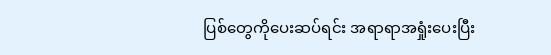ပြစ်တွေကိုပေးဆပ်ရင်း အရာရာအရှုံးပေးပြီး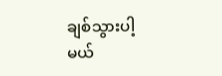ချစ်သွားပါ့မယ်